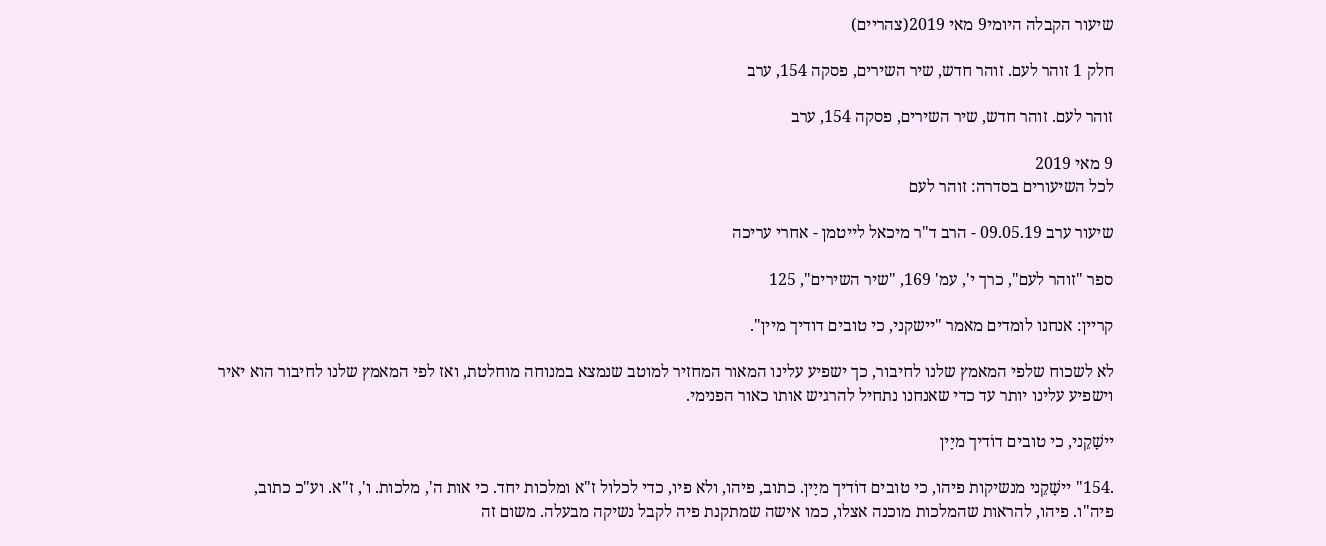שיעור הקבלה היומי9 מאי 2019(צהריים)

חלק 1 זוהר לעם. זוהר חדש, שיר השירים, פסקה 154, ערב

זוהר לעם. זוהר חדש, שיר השירים, פסקה 154, ערב

9 מאי 2019
לכל השיעורים בסדרה: זוהר לעם

שיעור ערב 09.05.19 - הרב ד"ר מיכאל לייטמן - אחרי עריכה

ספר "זוהר לעם", כרך י', עמ' 169, "שיר השירים", 125

קריין: אנחנו לומדים מאמר "יישקני, כי טובים דודיך מיין".

לא לשכוח שלפי המאמץ שלנו לחיבור, כך ישפיע עלינו המאור המחזיר למוטב שנמצא במנוחה מוחלטת, ואז לפי המאמץ שלנו לחיבור הוא יאיר וישפיע עלינו יותר עד כדי שאנחנו נתחיל להרגיש אותו כאור הפנימי.

יישָׁקֵני, כי טובים דוֹדיך מיָין

.154" יישָׁקֵני מנשיקות פיהו, כי טובים דוֹדיך מיָין. כתוב, פיהו, ולא פיו, כדי לכלול ז"א ומלכות יחד. כי אות ה', מלכות. ו', ז"א. וע"כ כתוב, פיה"ו. פיהו, להראות שהמלכות מוכנה אצלו, כמו אישה שמתקנת פיה לקבל נשיקה מבעלה. משום זה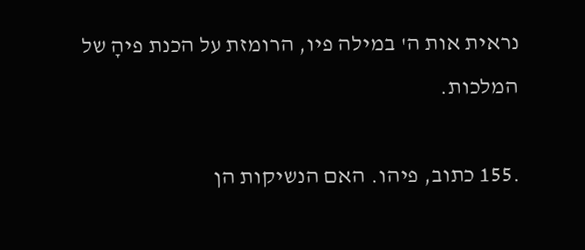נראית אות ה' במילה פיו, הרומזת על הכנת פיהָ של המלכות.

.155 כתוב, פיהו. האם הנשיקות הן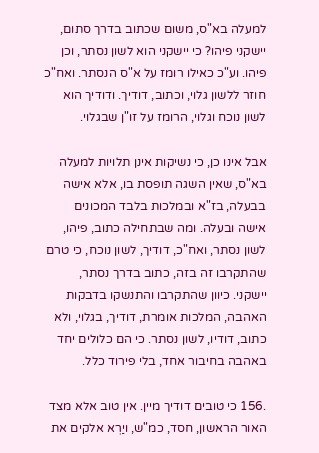למעלה בא"ס, משום שכתוב בדרך סתום, יישקני פיהו? כי יישקני הוא לשון נסתר, וכן פיהו. וע"כ כאילו רומז על א"ס הנסתר. ואח"כ חוזר ללשון גלוי, וכתוב, דודיך. ודודיך הוא לשון נוכח וגלוי, הרומז על זו"ן שבגלוי.

אבל אינו כן, כי נשיקות אינן תלויות למעלה בא"ס, שאין השגה תופסת בו, אלא אישה בבעלה, בז"א ובמלכות בלבד המכונים אישה ובעלה. ומה שבתחילה כתוב, פיהו, לשון נסתר, ואח"כ, דודיך, לשון נוכח, כי טרם שהתקרבו זה בזה, כתוב בדרך נסתר, יישקני. כיוון שהתקרבו והתנשקו בדבקות האהבה, המלכות אומרת, דודיך, בגלוי, ולא כתוב, דודיו, לשון נסתר. כי הם כלולים יחד באהבה בחיבור אחד, בלי פירוד כלל.

.156 כי טובים דודיך מיין. אין טוב אלא מצד האור הראשון, חסד, כמ"ש, ויַרְא אלקים את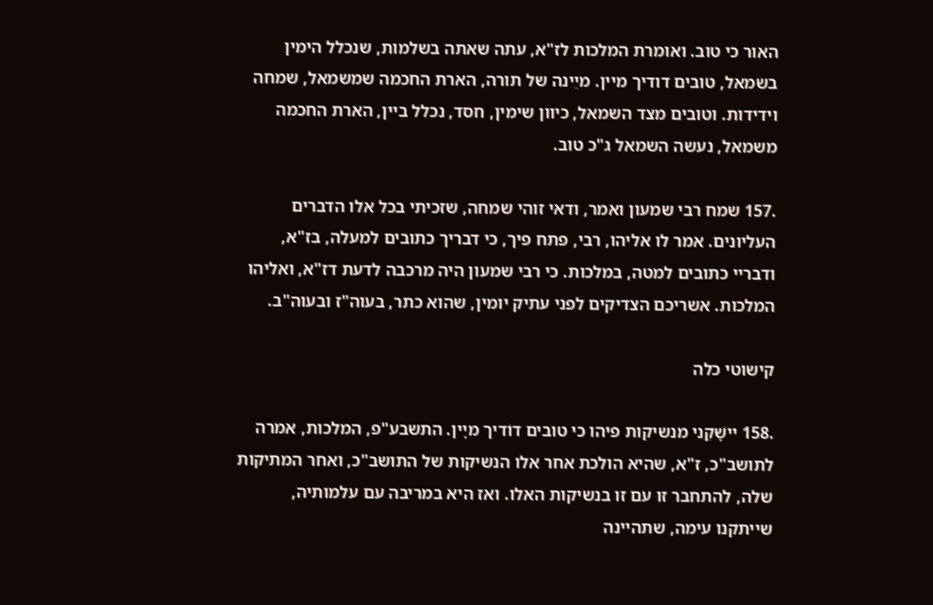האור כי טוב. ואומרת המלכות לז"א, עתה שאתה בשלמות, שנכלל הימין בשמאל, טובים דודיך מיין. מיֵינה של תורה, הארת החכמה שמשמאל, שמחה וידידות. וטובים מצד השמאל, כיוון שימין, חסד, נכלל ביין, הארת החכמה משמאל, נעשה השמאל ג"כ טוב.

.157 שמח רבי שמעון ואמר, ודאי זוהי שמחה, שזכיתי בכל אלו הדברים העליונים. אמר לו אליהו, רבי, פתח פיך, כי דבריך כתובים למעלה, בז"א, ודבריי כתובים למטה, במלכות. כי רבי שמעון היה מרכבה לדעת דז"א, ואליהו המלכות. אשריכם הצדיקים לפני עתיק יומין, שהוא כתר, בעוה"ז ובעוה"ב.

קישוטי כלה

.158 יישָׁקֵני מנשיקות פיהו כי טובים דוֹדיך מיָין. התשבע"פ, המלכות, אמרה לתושב"כ, ז"א, שהיא הולכת אחר אלו הנשיקות של התושב"כ, ואחר המתיקות שלה, להתחבר זו עם זו בנשיקות האלו. ואז היא במריבה עם עלמותיה, שייתקנו עימה, שתהיינה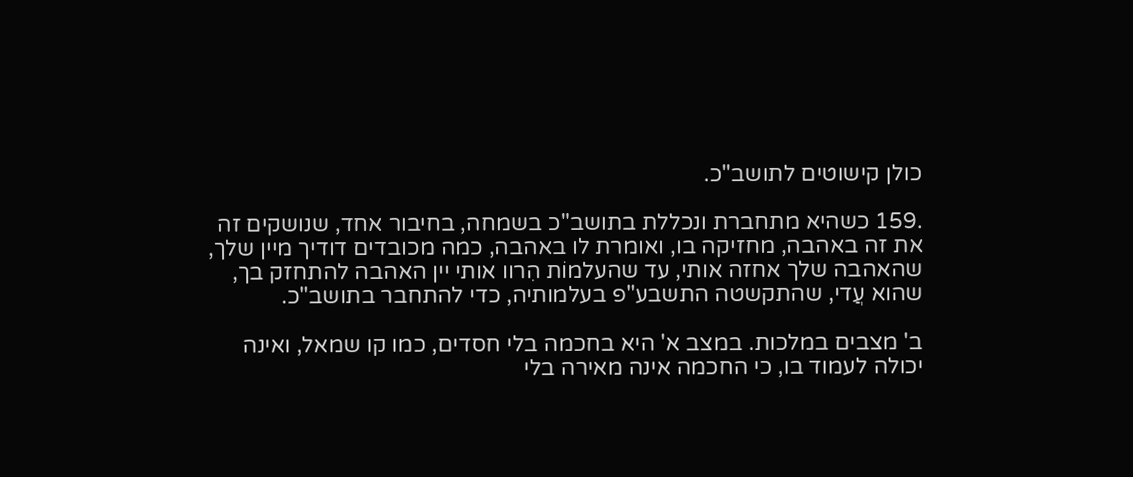כולן קישוטים לתושב"כ.

.159 כשהיא מתחברת ונכללת בתושב"כ בשמחה, בחיבור אחד, שנושקים זה את זה באהבה, מחזיקה בו, ואומרת לו באהבה, כמה מכובדים דודיך מיין שלך, שהאהבה שלך אחזה אותי, עד שהעלמוֹת הִרוו אותי יין האהבה להתחזק בך, שהוא עֲדי, שהתקשטה התשבע"פ בעלמותיה, כדי להתחבר בתושב"כ.

ב' מצבים במלכות. במצב א' היא בחכמה בלי חסדים, כמו קו שמאל, ואינה יכולה לעמוד בו, כי החכמה אינה מאירה בלי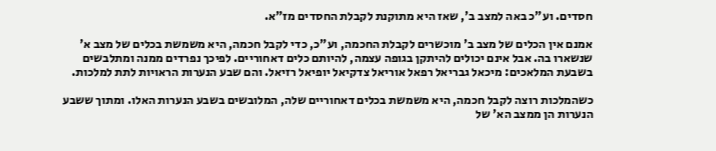חסדים. וע"כ באה למצב ב', שאז היא מתוקנת לקבלת החסדים מז"א.

אמנם אין הכלים של מצב ב' מוכשרים לקבלת החכמה, וע"כ, כדי לקבל חכמה, היא משמשת בכלים של מצב א' שנשארו בה. אבל אינם יכולים להיתקן בגופה עצמה, להיותם כלים דאחוריים. לפיכך נפרדים ממנה ומתלבשים בשבעת המלאכים: מיכאל גבריאל רפאל אוריאל צדקיאל יופיאל רזיאל. והם שבע הנערות הראויות לתת למלכות.

כשהמלכות רוצה לקבל חכמה, היא משמשת בכלים דאחוריים שלה, המלובשים בשבע הנערות האלו. ומתוך ששבע הנערות הן ממצב הא' של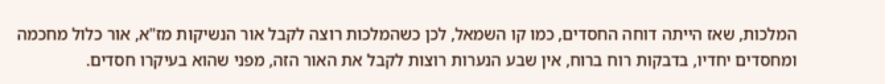המלכות, שאז הייתה דוחה החסדים, כמו קו השמאל, לכן כשהמלכות רוצה לקבל אור הנשיקות מז"א, אור כלול מחכמה ומחסדים יחדיו, בדבקות רוח ברוח, אין שבע הנערות רוצות לקבל את האור הזה, מפני שהוא בעיקרו חסדים.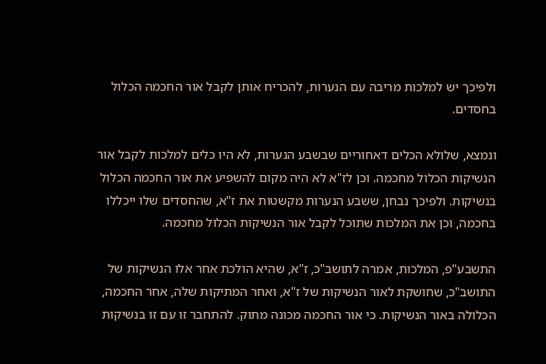ולפיכך יש למלכות מריבה עם הנערות, להכריח אותן לקבל אור החכמה הכלול בחסדים.

ונמצא, שלולא הכלים דאחוריים שבשבע הנערות, לא היו כלים למלכות לקבל אור הנשיקות הכלול מחכמה. וכן לז"א לא היה מקום להשפיע את אור החכמה הכלול בנשיקות. ולפיכך נבחן, ששבע הנערות מקשטות את ז"א, שהחסדים שלו ייכללו בחכמה, וכן את המלכות שתוכל לקבל אור הנשיקות הכלול מחכמה.

התשבע"פ, המלכות, אמרה לתושב"כ, ז"א, שהיא הולכת אחר אלו הנשיקות של התושב"כ, שחושקת לאור הנשיקות של ז"א, ואחר המתיקות שלה, אחר החכמה, הכלולה באור הנשיקות. כי אור החכמה מכונה מתוק. להתחבר זו עם זו בנשיקות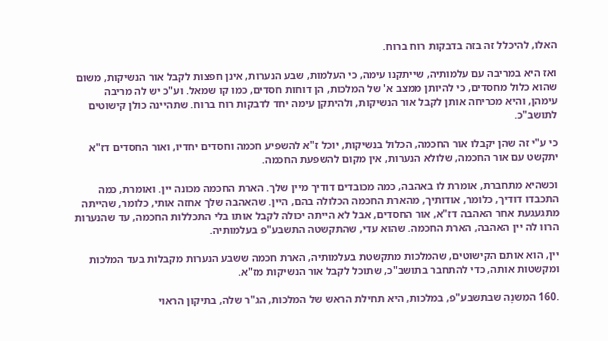האלו, להיכלל זה בזה בדבקות רוח ברוח.

ואז היא במריבה עם עלמותיה, שייתקנו עימה, כי העלמות, שבע הנערות, אינן חפצות לקבל אור הנשיקות, משום שהוא כלול מחסדים, כי להיותן ממצב א' של המלכות, הן דוחות חסדים, כמו קו שמאל. וע"כ יש לה מריבה עימהן, והיא מכריחה אותן לקבל אור הנשיקות, ולהיתקן עימה יחד לדבקות רוח ברוח. שתהיינה כולן קישוטים לתושב"כ.

כי ע"י זה שהן יקבלו אור החכמה, הכלול בנשיקות, יוכל ז"א להשפיע חכמה וחסדים יחדיו, ואור החסדים דז"א יתקשט עם אור החכמה, שלולא הנערות, אין מקום להשפעת החכמה.

וכשהיא מתחברת, אומרת לו באהבה, כמה מכובדים דודיך מיין שלך. הארת החכמה מכונה יין. ואומרת, כמה התכבדו דודיך, כלומר, אודותיך, מהארת החכמה הכלולה בהם, היין. שהאהבה שלך אחזה אותי, כלומר, שהייתה מתגעגעת אחר האהבה דז"א, אור החסדים, אבל לא הייתה יכולה לקבל אותו בלי התכללות החכמה, עד שהנערות הרוו לה יין האהבה, הארת החכמה. שהוא עדי, שהתקשטה התשבע"פ בעלמותיה.

יין, הוא אותם הקישוטים, שהמלכות מתקשטת בעלמותיה, הארת חכמה ששבע הנערות מקבלות בעד המלכות ומקשטות אותה, כדי להתחבר בתושב"כ, שתוכל לקבל אור הנשיקות מז"א.

.160 המִשנָה שבתשבע"פ, במלכות, היא תחילת הראש של המלכות, הג"ר שלה, בתיקון הראוי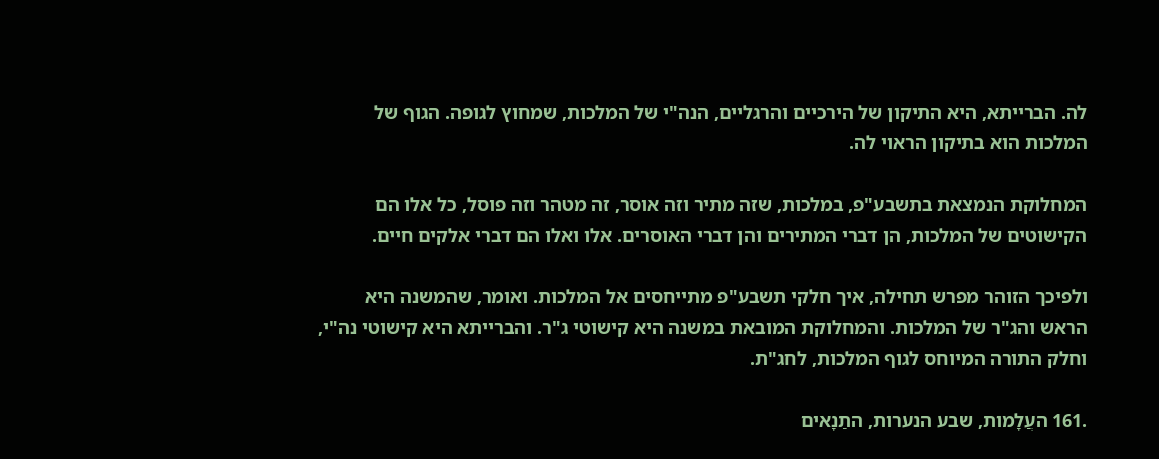לה. הברייתא, היא התיקון של הירכיים והרגליים, הנה"י של המלכות, שמחוץ לגופה. הגוף של המלכות הוא בתיקון הראוי לה.

המחלוקת הנמצאת בתשבע"פ, במלכות, שזה מתיר וזה אוסר, זה מטהר וזה פוסל, כל אלו הם הקישוטים של המלכות, הן דברי המתירים והן דברי האוסרים. אלו ואלו הם דברי אלקים חיים.

ולפיכך הזוהר מפרש תחילה, איך חלקי תשבע"פ מתייחסים אל המלכות. ואומר, שהמשנה היא הראש והג"ר של המלכות. והמחלוקת המובאת במשנה היא קישוטי ג"ר. והברייתא היא קישוטי נה"י, וחלק התורה המיוחס לגוף המלכות, לחג"ת.

.161 העֲלָמות, שבע הנערות, התַנָאים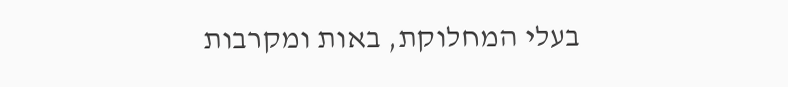בעלי המחלוקת, באות ומקרבות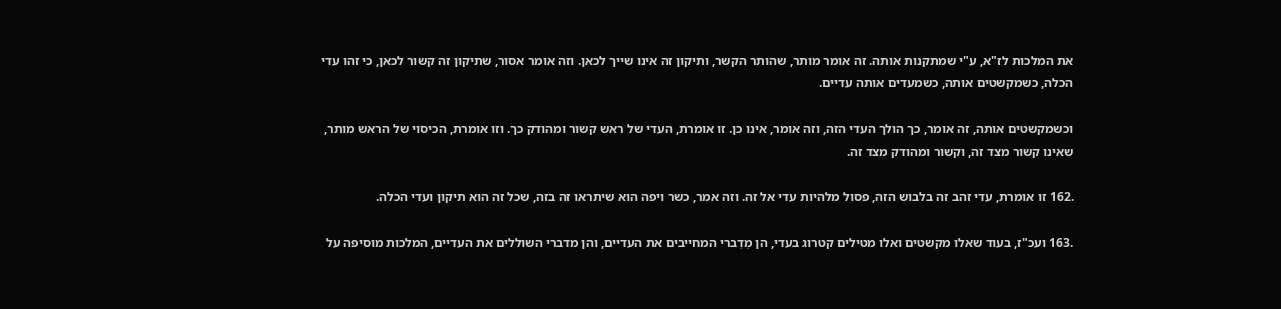את המלכות לז"א, ע"י שמתקנות אותה. זה אומר מותר, שהותר הקשר, ותיקון זה אינו שייך לכאן. וזה אומר אסור, שתיקון זה קשור לכאן, כי זהו עדי הכלה, כשמקשטים אותה, כשמעדים אותה עדיים.

וכשמקשטים אותה, זה אומר, כך הולך העדי הזה, וזה אומר, אינו כן. זו אומרת, העדי של ראש קשור ומהודק כך. וזו אומרת, הכיסוי של הראש מותר, שאינו קשור מצד זה, וקשור ומהודק מצד זה.

.162 זו אומרת, עדי זהב זה בלבוש הזה, פסול מלהיות עדי אל זה. וזה אמר, כשר ויפה הוא שיתראו זה בזה, שכל זה הוא תיקון ועדי הכלה.

.163 ועכ"ז, בעוד שאלו מקשטים ואלו מטילים קטרוג בעדי, הן מִדִברי המחייבים את העדיים, והן מדברי השוללים את העדיים, המלכות מוסיפה על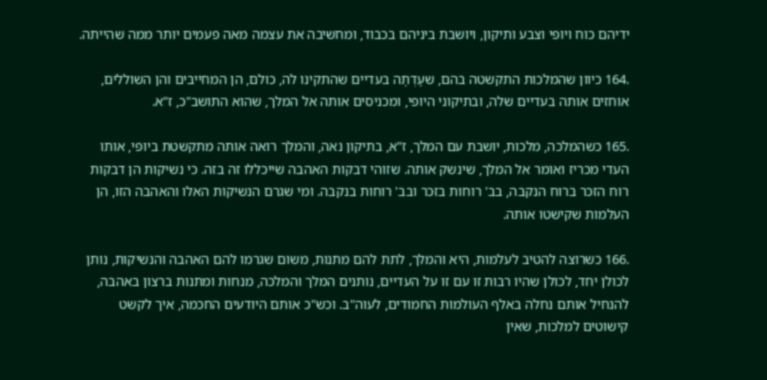ידיהם כוח ויופי וצבע ותיקון, ויושבת ביניהם בכבוד, ומחשיבה את עצמה מאה פעמים יותר ממה שהייתה.

.164 כיוון שהמלכות התקשטה בהם, שעָדְתָה בעדיים שהתקינו לה, כולם, הן המחייבים והן השוללים, אוחזים אותה בעדיים שלה, ובתיקוני היופי, ומכניסים אותה אל המלך, שהוא התושב"כ, ז"א.

.165 כשהמלכה, מלכות, יושבת עם המלך, ז"א, בתיקון נאה, והמלך רואה אותה מתקשטת ביופי, אותו העדי מכריז ואומר אל המלך, שינשק אותה. שזוהי דבקות האהבה שייכללו זה בזה. כי נשיקות הן דבקות רוח הזכר ברוח הנקבה, בב' רוחות בזכר ובב' רוחות בנקבה. ומי שגרם הנשיקות האלו והאהבה הזו, הן העלמות שקישטו אותה.

.166 כשרוצה להטיב לעלמות, היא והמלך, לתת להם מתנות, משום שגרמו להם האהבה והנשיקות, נותן לכולן יחד, לכולן שהיו רבות זו עם זו על העדיים, נותנים המלך והמלכה, מנחות ומתנות ברצון באהבה, להנחיל אותם נחלה באלף העולמות החמודים, לעוה"ב. וכש"כ אותם היודעים החכמה, איך לקשט קישוטים למלכות, שאין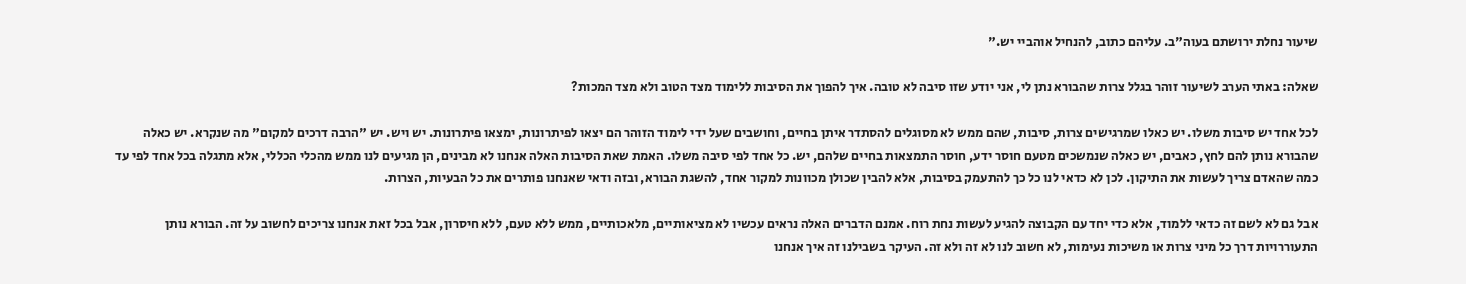שיעור נחלת ירושתם בעוה"ב. עליהם כתוב, להנחיל אוהביי יש."

שאלה: באתי הערב לשיעור זוהר בגלל צרות שהבורא נתן לי, אני יודע שזו סיבה לא טובה. איך להפוך את הסיבות ללימוד מצד הטוב ולא מצד המכות?

לכל אחד יש סיבות משלו. יש כאלו שמרגישים צרות, סיבות, שהם ממש לא מסוגלים להסתדר איתן בחיים, וחושבים שעל ידי לימוד הזוהר הם יצאו לפיתרונות, ימצאו פיתרונות. יש ויש. יש "הרבה דרכים למקום" מה שנקרא. יש כאלה שהבורא נותן להם לחץ, כאבים, יש כאלה שנמשכים מטעם חוסר ידע, חוסר התמצאות בחיים שלהם, יש. כל אחד לפי סיבה משלו. האמת שאת הסיבות האלה אנחנו לא מבינים, הן מגיעים לנו ממש מהכלי הכללי, אלא מתגלה בכל אחד לפי עד כמה שהאדם צריך לעשות את התיקון. לכן לא כדאי לנו כל כך להתעמק בסיבות, אלא להבין שכולן מכוונות למקור אחד, להשגת הבורא, ובזה ודאי שאנחנו פותרים את כל הבעיות, הצרות.

אבל גם לא לשם זה כדאי ללמוד, אלא כדי יחד עם הקבוצה להגיע לעשות נחת רוח. אמנם הדברים האלה נראים עכשיו לא מציאותיים, מלאכותיים, ממש ללא טעם, ללא חיסרון, אבל בכל זאת אנחנו צריכים לחשוב על זה. הבורא נותן התעוררויות דרך כל מיני צרות או משיכות נעימות, לא חשוב לנו לא זה ולא זה. העיקר בשבילנו זה איך אנחנו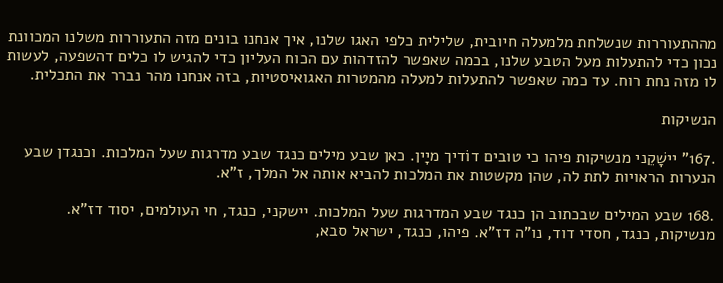מההתעוררות שנשלחת מלמעלה חיובית, שלילית כלפי האגו שלנו, איך אנחנו בונים מזה התעוררות משלנו המכוונת נכון כדי להתעלות מעל הטבע שלנו, בכמה שאפשר להזדהות עם הכוח העליון כדי להגיש לו כלים דהשפעה, לעשות לו מזה נחת רוח. עד כמה שאפשר להתעלות למעלה מהמטרות האגואיסטיות, בזה אנחנו מהר נברר את התכלית.

הנשיקות

.167" יישָׁקֵני מנשיקות פיהו כי טובים דוֹדיך מיָין. כאן שבע מילים כנגד שבע מדרגות שעל המלכות. וכנגדן שבע הנערות הראויות לתת לה, שהן מקשטות את המלכות להביא אותה אל המלך, ז"א.

.168 שבע המילים שבכתוב הן כנגד שבע המדרגות שעל המלכות. יישקני, כנגד, חי העולמים, יסוד דז"א. מנשיקות, כנגד, חסדי דוד, נו"ה דז"א. פיהו, כנגד, ישראל סבא,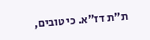ת"ת דז"א. כי טובים,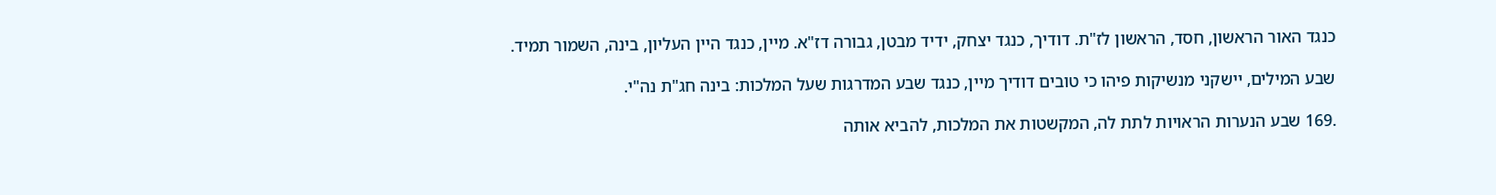כנגד האור הראשון, חסד, הראשון לז"ת. דודיך, כנגד יצחק, ידיד מבטן, גבורה דז"א. מיין, כנגד היין העליון, בינה, השמור תמיד.

שבע המילים, יישקני מנשיקות פיהו כי טובים דודיך מיין, כנגד שבע המדרגות שעל המלכות: בינה חג"ת נה"י.

.169 שבע הנערות הראויות לתת לה, המקשטות את המלכות, להביא אותה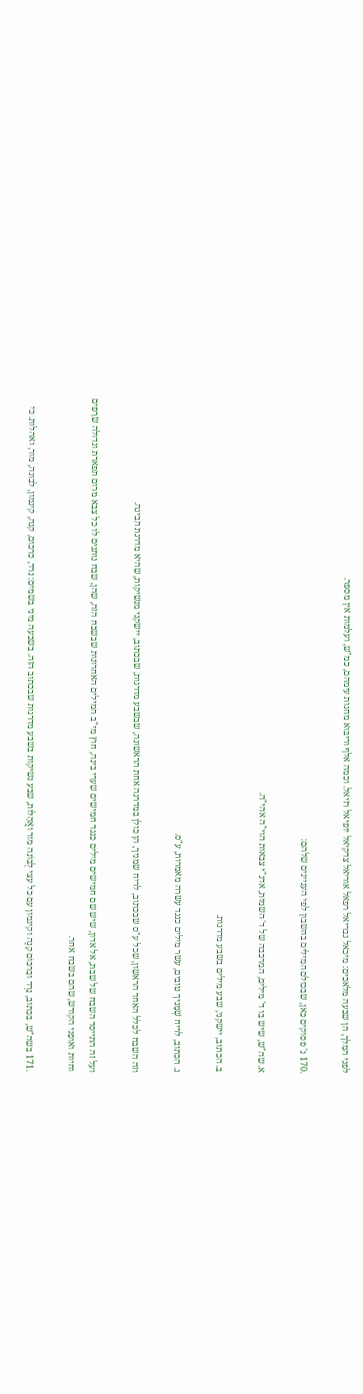לפני המלך, הן שבעה מלאכים: מיכאל גבריאל רפאל אוריאל צדקיאל יופיאל רזיאל. וכמה אלף וריבּוא מחנות עימהם, כמ"ש, ועלמות אין מִספּר.

.170 ג' פסוקים כאן, שבכולם המילים בחשבון לפי העניינים שלהם:

א. שה"ש, שיש בו ד' מילים, המרכבה של ד' השמות, אדנ"י צבאות הוי"ה אהי"ה.

ב. הכתוב, יישקני, שבע מילים בשבע מדרגות.

ג. הכתוב, לריח שְׁמָניך טובים, עשר מילים כנגד עשרה מאמרות, ע"ס.

וזה השבח לכלל האחד הראשון, שכל ע"ס שבכתוב, לריח שמניך, הן כולן במדרגה אחת הראשונה, שבשבע מדרגות, שבכתוב, יישקני מנשיקות, שהיא מדרגת הבינה.

ועל זה התייסד השבח של שבת, אל אדון, שיש שם חמישים מילים כנגד חמישים שערי בינה, חוץ מי"ב המילים האחרונות שבשבח הזה, שהן, שבח נותנים לו כל צבא מרום תפארת וגדולה שׂרָפים וחיות ואופַני הקודש, שהם בשבח אחר.

.171 בשה"ש, בכתוב, נֵרְד וכַרכּוֹם קָנֶה וקינמון עם כל עצי לְבוֹנה מור ואֲהָלות, שבע נשיקות בשבע מדרגות שבכתוב הזה. בשבעה מיני בשמים: נרד, כרכום, קנה, קינמון, לבונה, מור, ואהלות. כי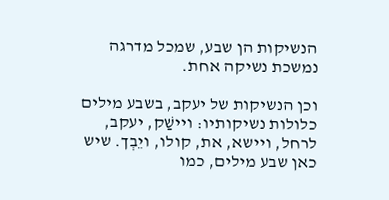הנשיקות הן שבע, שמכל מדרגה נמשכת נשיקה אחת.

וכן הנשיקות של יעקב, בשבע מילים כלולות נשיקותיו: ויישַׁק, יעקב, לרחל, ויישא, את, קולו, ויֵבְך. שיש כאן שבע מילים, כמו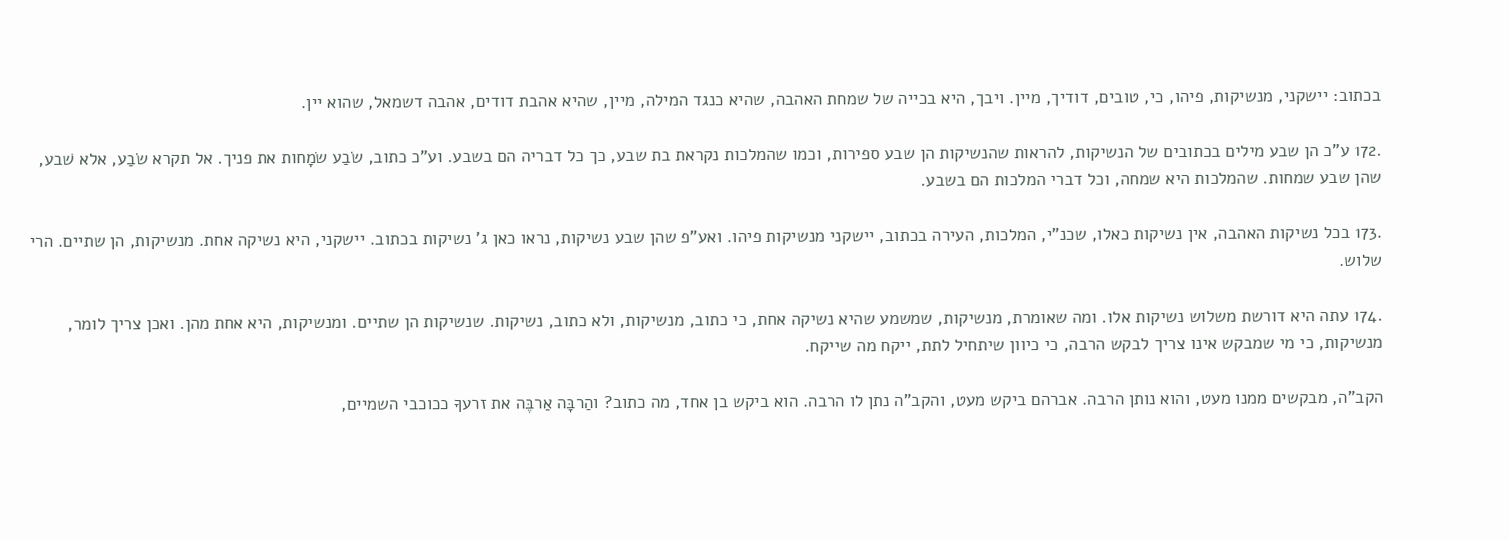בכתוב: יישקני, מנשיקות, פיהו, כי, טובים, דודיך, מיין. ויבך, היא בכייה של שמחת האהבה, שהיא כנגד המילה, מיין, שהיא אהבת דודים, אהבה דשמאל, שהוא יין.

.172 ע"כ הן שבע מילים בכתובים של הנשיקות, להראות שהנשיקות הן שבע ספירות, וכמו שהמלכות נקראת בת שבע, כך כל דבריה הם בשבע. וע"כ כתוב, שֹׂבַע שׂמָחות את פניך. אל תקרא שֹׂבַע, אלא שׁבע, שהן שבע שמחות. שהמלכות היא שמחה, וכל דברי המלכות הם בשבע.

.173 בכל נשיקות האהבה, אין נשיקות כאלו, שכנ"י, המלכות, העירה בכתוב, יישקני מנשיקות פיהו. ואע"פ שהן שבע נשיקות, נראו כאן ג' נשיקות בכתוב. יישקני, היא נשיקה אחת. מנשיקות, הן שתיים. הרי שלוש.

.174 עתה היא דורשת משלוש נשיקות אלו. ומה שאומרת, מנשיקות, שמשמע שהיא נשיקה אחת, כי כתוב, מנשיקות, ולא כתוב, נשיקות. שנשיקות הן שתיים. ומנשיקות, היא אחת מהן. ואכן צריך לומר, מנשיקות, כי מי שמבקש אינו צריך לבקש הרבה, כי כיוון שיתחיל לתת, ייקח מה שייקח.

הקב"ה, מבקשים ממנו מעט, והוא נותן הרבה. אברהם ביקש מעט, והקב"ה נתן לו הרבה. הוא ביקש בן אחד, מה כתוב? והַרבָּה אַרבֶּה את זרעךָ ככוכבי השמיים,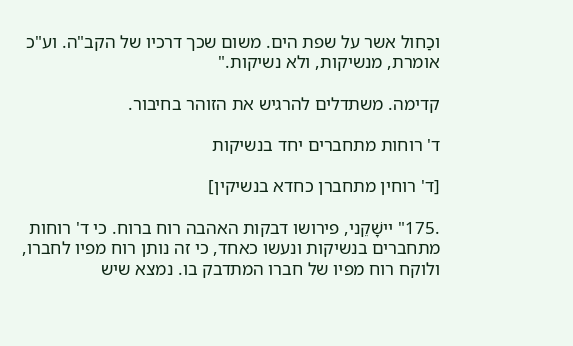וכַחול אשר על שפת הים. משום שכך דרכיו של הקב"ה. וע"כ אומרת, מנשיקות, ולא נשיקות."

קדימה. משתדלים להרגיש את הזוהר בחיבור.

ד' רוחות מתחברים יחד בנשיקות

[ד' רוחין מתחברן כחדא בנשיקין]

.175" יישָׁקֵני, פירושו דבקות האהבה רוח ברוח. כי ד' רוחות מתחברים בנשיקות ונעשו כאחד, כי זה נותן רוח מפיו לחברו, ולוקח רוח מפיו של חברו המתדבק בו. נמצא שיש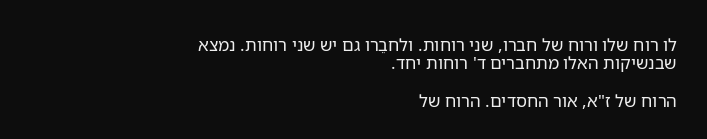לו רוח שלו ורוח של חברו, שני רוחות. ולחבֵרו גם יש שני רוחות. נמצא שבנשיקות האלו מתחברים ד' רוחות יחד.

הרוח של ז"א, אור החסדים. הרוח של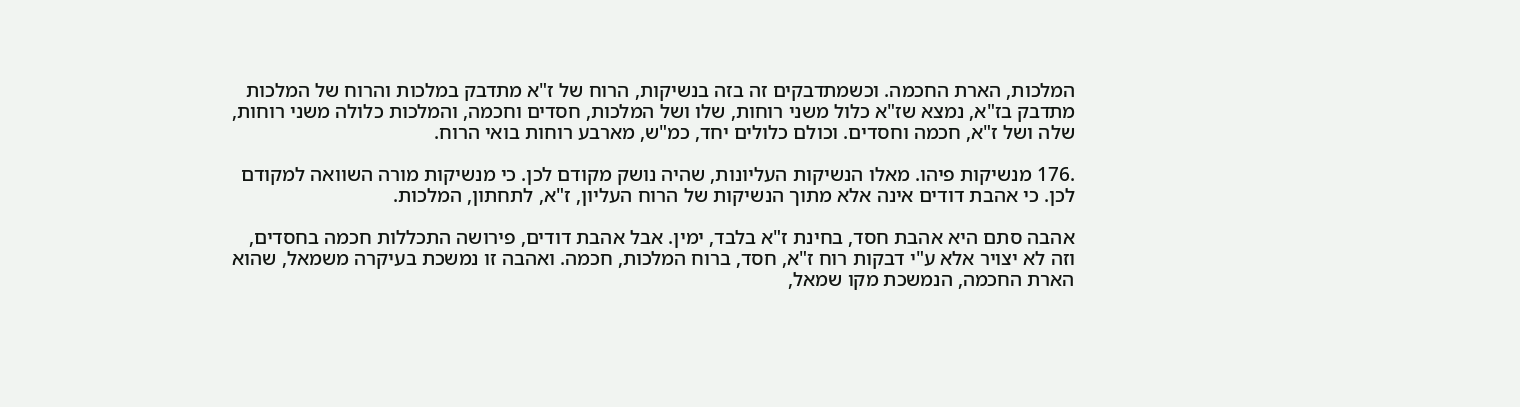המלכות, הארת החכמה. וכשמתדבקים זה בזה בנשיקות, הרוח של ז"א מתדבק במלכות והרוח של המלכות מתדבק בז"א, נמצא שז"א כלול משני רוחות, שלו ושל המלכות, חסדים וחכמה, והמלכות כלולה משני רוחות, שלה ושל ז"א, חכמה וחסדים. וכולם כלולים יחד, כמ"ש, מארבע רוחות בואי הרוח.

.176 מנשיקות פיהו. מאלו הנשיקות העליונות, שהיה נושק מקודם לכן. כי מנשיקות מורה השוואה למקודם לכן. כי אהבת דודים אינה אלא מתוך הנשיקות של הרוח העליון, ז"א, לתחתון, המלכות.

אהבה סתם היא אהבת חסד, בחינת ז"א בלבד, ימין. אבל אהבת דודים, פירושה התכללות חכמה בחסדים, וזה לא יצויר אלא ע"י דבקות רוח ז"א, חסד, ברוח המלכות, חכמה. ואהבה זו נמשכת בעיקרה משמאל, שהוא הארת החכמה, הנמשכת מקו שמאל,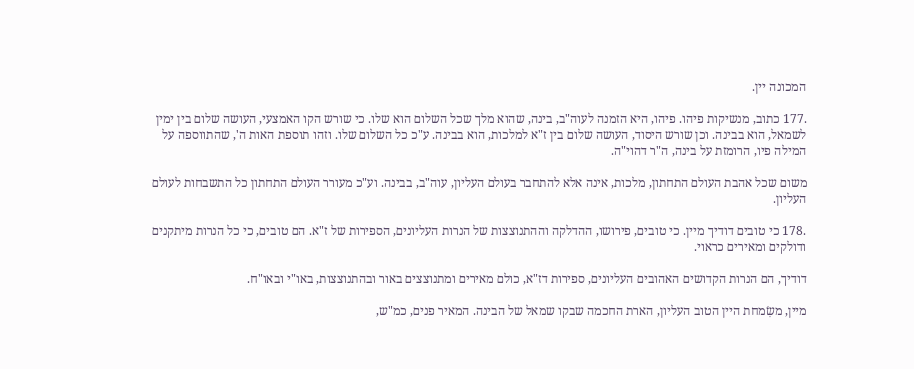המכונה יין.

.177 כתוב, מנשיקות פיהו. פיהו, היא הזמנה לעוה"ב, בינה, שהוא מלך שכל השלום הוא שלו. כי שורש הקו האמצעי, העושה שלום בין ימין לשמאל, הוא בבינה. וכן שורש היסוד, העושה שלום בין ז"א למלכות, הוא בבינה. ע"כ כל השלום שלו. וזהו תוספת האות ה', שהתווספה על המילה פיו, הרומזת על בינה, ה"ר דהוי"ה.

משום שכל אהבת העולם התחתון, מלכות, אינה אלא להתחבר בעולם העליון, עוה"ב, בבינה. וע"כ מעורר העולם התחתון כל התשבחות לעולם העליון.

.178 כי טובים דודיך מיין. כי טובים, פירושו, ההדלקה וההתנוצצות של הנרות העליונים, הספירות של ז"א. הם טובים, כי כל הנרות מיתקנים ודולקים ומאירים כראוי.

דודיך, הם הנרות הקדושים האהובים העליונים, ספירות דז"א, כולם מאירים ומתנוצצים באור ובהתנוצצות, באו"י ובאו"ח.

מיין, משִׂמחת היין הטוב העליון, הארת החכמה שבקו שמאל של הבינה. המאיר פנים, כמ"ש,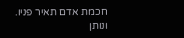חכמת אדם תאיר פניו. ונותן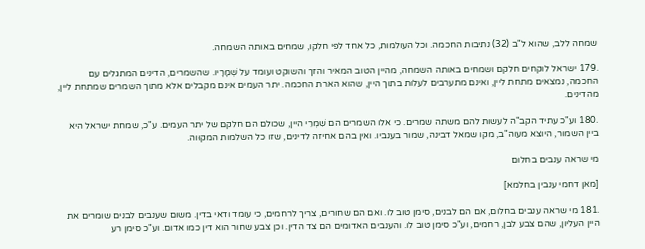שמחה ללב, שהוא ל"ב (32) נתיבות החכמה. וכל העולמות, כל אחד לפי חלקו, שמחים באותה השמחה.

.179 ישראל לוקחים חלקם ושמחים באותה השמחה, מהיין הטוב המאיר והזך והשוקט ועומד על שְׁמָרָיו. שהשמרים, הדינים המתגלים עם החכמה, נמצאים מתחת ליין, ואינם מתערבים לעלות בתוך היין, שהוא הארת החכמה. יתר העמים אינם מקבלים אלא מתוך השמרים שמתחת ליין, מהדינים.

.180 וע"כ עתיד הקב"ה לעשות להם משתה שמרים. כי אלו השמרים הם שִׁמְרֵי היין, שכולם הם חלקם של יתר העמים. ע"כ, שמחת ישראל היא ביין השמור, היוצא מעוה"ב, מקו שמאל דבינה, שמור בענביו. ואין בהם אחיזה לדינים, שזו כל השלמות המקוּוה.

מי שראה ענבים בחלום

[מאן דחמי ענבין בחלמא]

.181 מי שראה ענבים בחלום, אם הם לבנים, סימן טוב לו. ואם הם שחורים, צריך לרחמים, כי עומד ודאי בדין. משום שענבים לבנים שומרים את היין העליון, שהם צבע לבן, רחמים, וע"כ סימן טוב לו. והענבים האדומים הם צד הדין. וכן צבע שחור הוא דין כמו אדום. וע"כ סימן רע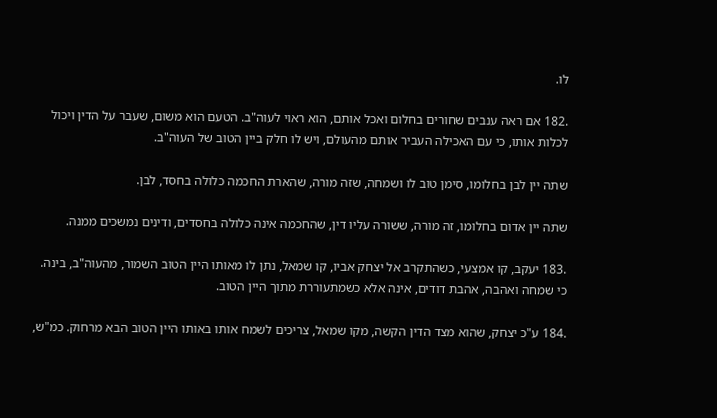לו.

.182 אם ראה ענבים שחורים בחלום ואכל אותם, הוא ראוי לעוה"ב. הטעם הוא משום, שעבר על הדין ויכול לכלות אותו, כי עם האכילה העביר אותם מהעולם, ויש לו חלק ביין הטוב של העוה"ב.

שתה יין לבן בחלומו, סימן טוב לו ושמחה, שזה מורה, שהארת החכמה כלולה בחסד, לבן.

שתה יין אדום בחלומו, זה מורה, ששורה עליו דין, שהחכמה אינה כלולה בחסדים, ודינים נמשכים ממנה.

.183 יעקב, קו אמצעי, כשהתקרב אל יצחק אביו, קו שמאל, נתן לו מאותו היין הטוב השמור, מהעוה"ב, בינה. כי שמחה ואהבה, אהבת דודים, אינה אלא כשמתעוררת מתוך היין הטוב.

.184 ע"כ יצחק, שהוא מצד הדין הקשה, מקו שמאל, צריכים לשמח אותו באותו היין הטוב הבא מרחוק. כמ"ש,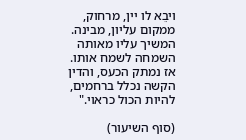ויבֵא לו יין, מרחוק, ממקום עליון, מבינה. המשיך עליו מאותה השמחה לשמח אותו. אז נמתק הכעס, והדין הקשה נכלל ברחמים, להיות הכול כראוי."

(סוף השיעור)